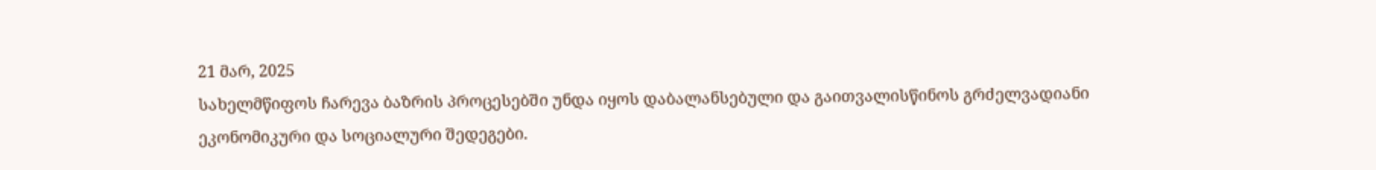21 მარ, 2025
სახელმწიფოს ჩარევა ბაზრის პროცესებში უნდა იყოს დაბალანსებული და გაითვალისწინოს გრძელვადიანი ეკონომიკური და სოციალური შედეგები.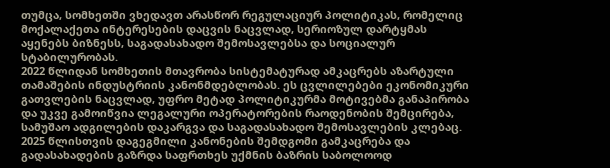თუმცა, სომხეთში ვხედავთ არასწორ რეგულაციურ პოლიტიკას, რომელიც მოქალაქეთა ინტერესების დაცვის ნაცვლად, სერიოზულ დარტყმას აყენებს ბიზნესს, საგადასახადო შემოსავლებსა და სოციალურ სტაბილურობას.
2022 წლიდან სომხეთის მთავრობა სისტემატურად ამკაცრებს აზარტული თამაშების ინდუსტრიის კანონმდებლობას. ეს ცვლილებები ეკონომიკური გათვლების ნაცვლად, უფრო მეტად პოლიტიკურმა მოტივებმა განაპირობა და უკვე გამოიწვია ლეგალური ოპერატორების რაოდენობის შემცირება, სამუშაო ადგილების დაკარგვა და საგადასახადო შემოსავლების კლებაც.
2025 წლისთვის დაგეგმილი კანონების შემდგომი გამკაცრება და გადასახადების გაზრდა საფრთხეს უქმნის ბაზრის საბოლოოდ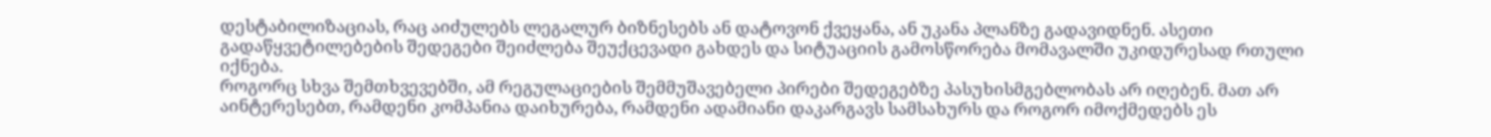დესტაბილიზაციას, რაც აიძულებს ლეგალურ ბიზნესებს ან დატოვონ ქვეყანა, ან უკანა პლანზე გადავიდნენ. ასეთი გადაწყვეტილებების შედეგები შეიძლება შეუქცევადი გახდეს და სიტუაციის გამოსწორება მომავალში უკიდურესად რთული იქნება.
როგორც სხვა შემთხვევებში, ამ რეგულაციების შემმუშავებელი პირები შედეგებზე პასუხისმგებლობას არ იღებენ. მათ არ აინტერესებთ, რამდენი კომპანია დაიხურება, რამდენი ადამიანი დაკარგავს სამსახურს და როგორ იმოქმედებს ეს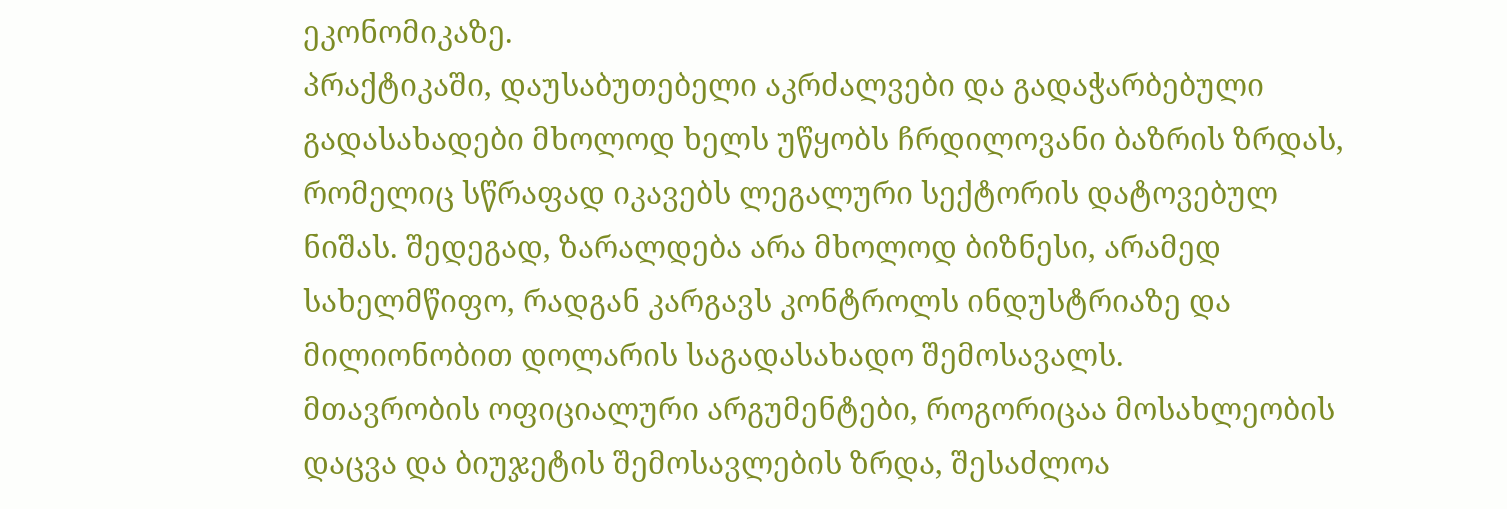ეკონომიკაზე.
პრაქტიკაში, დაუსაბუთებელი აკრძალვები და გადაჭარბებული გადასახადები მხოლოდ ხელს უწყობს ჩრდილოვანი ბაზრის ზრდას, რომელიც სწრაფად იკავებს ლეგალური სექტორის დატოვებულ ნიშას. შედეგად, ზარალდება არა მხოლოდ ბიზნესი, არამედ სახელმწიფო, რადგან კარგავს კონტროლს ინდუსტრიაზე და მილიონობით დოლარის საგადასახადო შემოსავალს.
მთავრობის ოფიციალური არგუმენტები, როგორიცაა მოსახლეობის დაცვა და ბიუჯეტის შემოსავლების ზრდა, შესაძლოა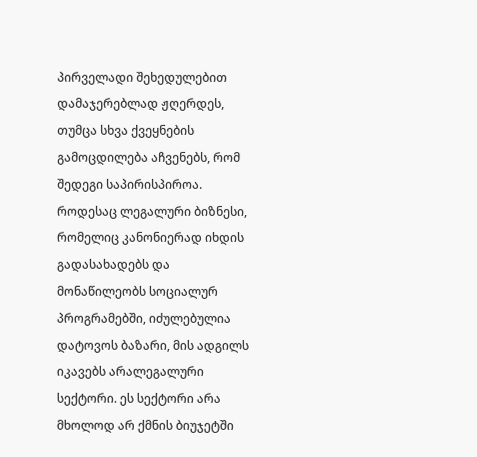პირველადი შეხედულებით დამაჯერებლად ჟღერდეს, თუმცა სხვა ქვეყნების გამოცდილება აჩვენებს, რომ შედეგი საპირისპიროა.
როდესაც ლეგალური ბიზნესი, რომელიც კანონიერად იხდის გადასახადებს და მონაწილეობს სოციალურ პროგრამებში, იძულებულია დატოვოს ბაზარი, მის ადგილს იკავებს არალეგალური სექტორი. ეს სექტორი არა მხოლოდ არ ქმნის ბიუჯეტში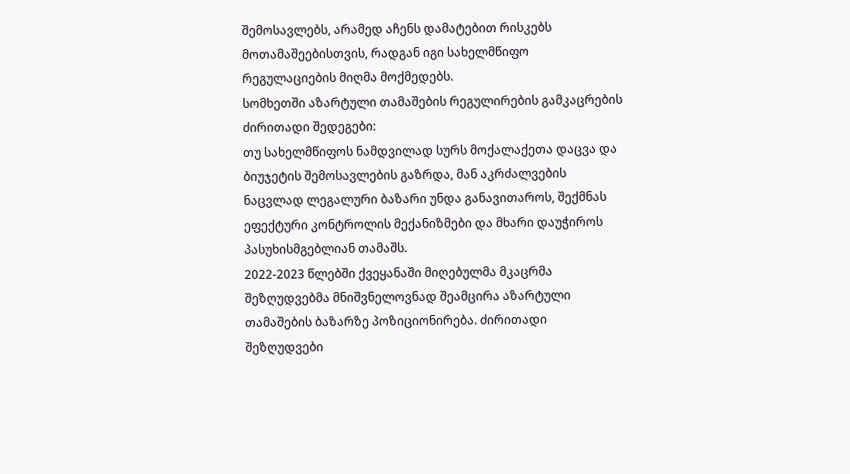შემოსავლებს, არამედ აჩენს დამატებით რისკებს მოთამაშეებისთვის, რადგან იგი სახელმწიფო რეგულაციების მიღმა მოქმედებს.
სომხეთში აზარტული თამაშების რეგულირების გამკაცრების ძირითადი შედეგები:
თუ სახელმწიფოს ნამდვილად სურს მოქალაქეთა დაცვა და ბიუჯეტის შემოსავლების გაზრდა, მან აკრძალვების ნაცვლად ლეგალური ბაზარი უნდა განავითაროს, შექმნას ეფექტური კონტროლის მექანიზმები და მხარი დაუჭიროს პასუხისმგებლიან თამაშს.
2022-2023 წლებში ქვეყანაში მიღებულმა მკაცრმა შეზღუდვებმა მნიშვნელოვნად შეამცირა აზარტული თამაშების ბაზარზე პოზიციონირება. ძირითადი შეზღუდვები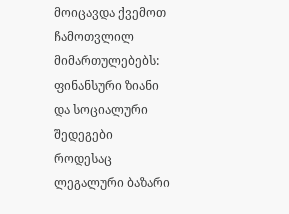მოიცავდა ქვემოთ ჩამოთვლილ მიმართულებებს:
ფინანსური ზიანი და სოციალური შედეგები
როდესაც ლეგალური ბაზარი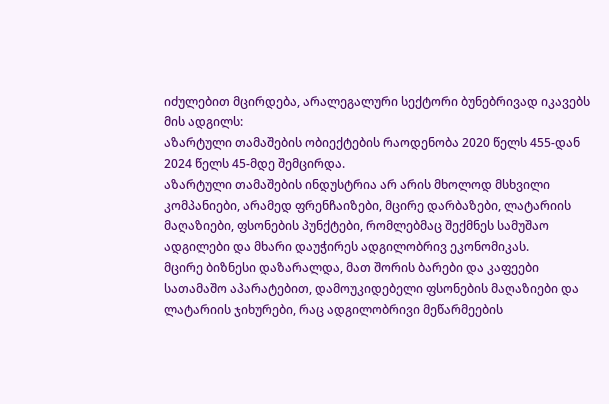იძულებით მცირდება, არალეგალური სექტორი ბუნებრივად იკავებს მის ადგილს:
აზარტული თამაშების ობიექტების რაოდენობა 2020 წელს 455-დან 2024 წელს 45-მდე შემცირდა.
აზარტული თამაშების ინდუსტრია არ არის მხოლოდ მსხვილი კომპანიები, არამედ ფრენჩაიზები, მცირე დარბაზები, ლატარიის მაღაზიები, ფსონების პუნქტები, რომლებმაც შექმნეს სამუშაო ადგილები და მხარი დაუჭირეს ადგილობრივ ეკონომიკას.
მცირე ბიზნესი დაზარალდა, მათ შორის ბარები და კაფეები სათამაშო აპარატებით, დამოუკიდებელი ფსონების მაღაზიები და ლატარიის ჯიხურები, რაც ადგილობრივი მეწარმეების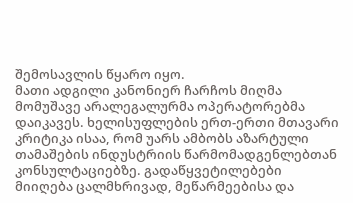შემოსავლის წყარო იყო.
მათი ადგილი კანონიერ ჩარჩოს მიღმა მომუშავე არალეგალურმა ოპერატორებმა დაიკავეს. ხელისუფლების ერთ-ერთი მთავარი კრიტიკა ისაა, რომ უარს ამბობს აზარტული თამაშების ინდუსტრიის წარმომადგენლებთან კონსულტაციებზე. გადაწყვეტილებები მიიღება ცალმხრივად, მეწარმეებისა და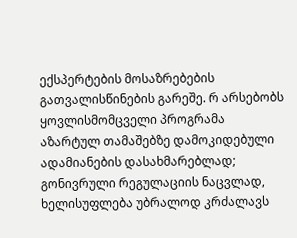ექსპერტების მოსაზრებების გათვალისწინების გარეშე. რ არსებობს ყოვლისმომცველი პროგრამა აზარტულ თამაშებზე დამოკიდებული ადამიანების დასახმარებლად; გონივრული რეგულაციის ნაცვლად, ხელისუფლება უბრალოდ კრძალავს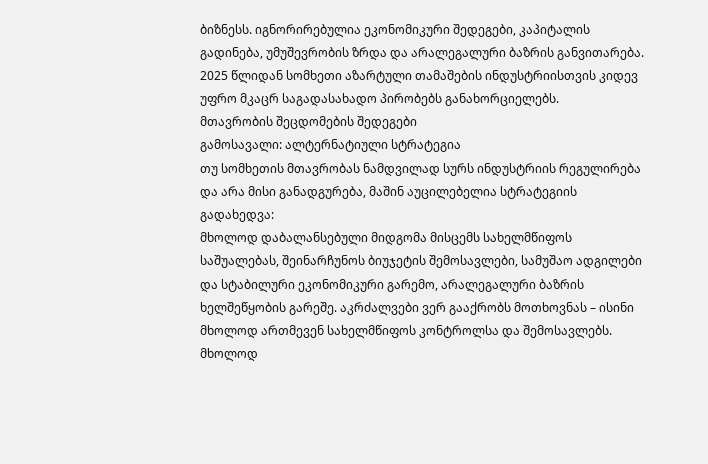ბიზნესს. იგნორირებულია ეკონომიკური შედეგები, კაპიტალის გადინება, უმუშევრობის ზრდა და არალეგალური ბაზრის განვითარება.
2025 წლიდან სომხეთი აზარტული თამაშების ინდუსტრიისთვის კიდევ უფრო მკაცრ საგადასახადო პირობებს განახორციელებს.
მთავრობის შეცდომების შედეგები
გამოსავალი: ალტერნატიული სტრატეგია
თუ სომხეთის მთავრობას ნამდვილად სურს ინდუსტრიის რეგულირება და არა მისი განადგურება, მაშინ აუცილებელია სტრატეგიის გადახედვა:
მხოლოდ დაბალანსებული მიდგომა მისცემს სახელმწიფოს საშუალებას, შეინარჩუნოს ბიუჯეტის შემოსავლები, სამუშაო ადგილები და სტაბილური ეკონომიკური გარემო, არალეგალური ბაზრის ხელშეწყობის გარეშე. აკრძალვები ვერ გააქრობს მოთხოვნას – ისინი მხოლოდ ართმევენ სახელმწიფოს კონტროლსა და შემოსავლებს. მხოლოდ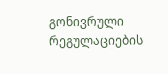გონივრული რეგულაციების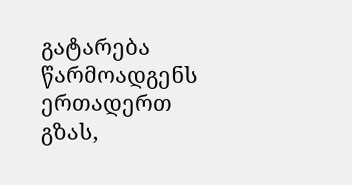გატარება წარმოადგენს ერთადერთ გზას,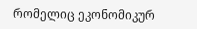რომელიც ეკონომიკურ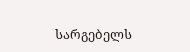სარგებელს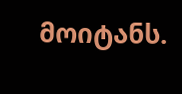მოიტანს.